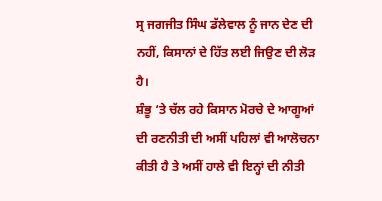ਸ੍ਰ ਜਗਜੀਤ ਸਿੰਘ ਡੱਲੇਵਾਲ ਨੂੰ ਜਾਨ ਦੇਣ ਦੀ ਨਹੀਂ, ਕਿਸਾਨਾਂ ਦੇ ਹਿੱਤ ਲਈ ਜਿਉਣ ਦੀ ਲੋੜ ਹੈ।
ਸ਼ੰਭੂ ‘ਤੇ ਚੱਲ ਰਹੇ ਕਿਸਾਨ ਮੋਰਚੇ ਦੇ ਆਗੂਆਂ ਦੀ ਰਣਨੀਤੀ ਦੀ ਅਸੀਂ ਪਹਿਲਾਂ ਵੀ ਆਲੋਚਨਾ ਕੀਤੀ ਹੈ ਤੇ ਅਸੀਂ ਹਾਲੇ ਵੀ ਇਨ੍ਹਾਂ ਦੀ ਨੀਤੀ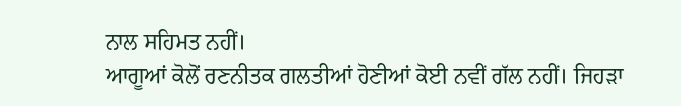ਨਾਲ ਸਹਿਮਤ ਨਹੀਂ।
ਆਗੂਆਂ ਕੋਲੋਂ ਰਣਨੀਤਕ ਗਲਤੀਆਂ ਹੋਣੀਆਂ ਕੋਈ ਨਵੀਂ ਗੱਲ ਨਹੀਂ। ਜਿਹੜਾ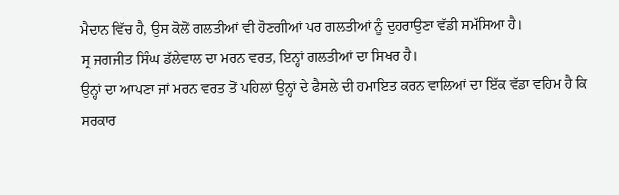ਮੈਦਾਨ ਵਿੱਚ ਹੈ, ਉਸ ਕੋਲੋਂ ਗਲਤੀਆਂ ਵੀ ਹੋਣਗੀਆਂ ਪਰ ਗਲਤੀਆਂ ਨੂੰ ਦੁਹਰਾਉਣਾ ਵੱਡੀ ਸਮੱਸਿਆ ਹੈ।
ਸ੍ਰ ਜਗਜੀਤ ਸਿੰਘ ਡੱਲੇਵਾਲ ਦਾ ਮਰਨ ਵਰਤ, ਇਨ੍ਹਾਂ ਗਲਤੀਆਂ ਦਾ ਸਿਖਰ ਹੈ।
ਉਨ੍ਹਾਂ ਦਾ ਆਪਣਾ ਜਾਂ ਮਰਨ ਵਰਤ ਤੋਂ ਪਹਿਲਾਂ ਉਨ੍ਹਾਂ ਦੇ ਫੈਸਲੇ ਦੀ ਹਮਾਇਤ ਕਰਨ ਵਾਲਿਆਂ ਦਾ ਇੱਕ ਵੱਡਾ ਵਹਿਮ ਹੈ ਕਿ ਸਰਕਾਰ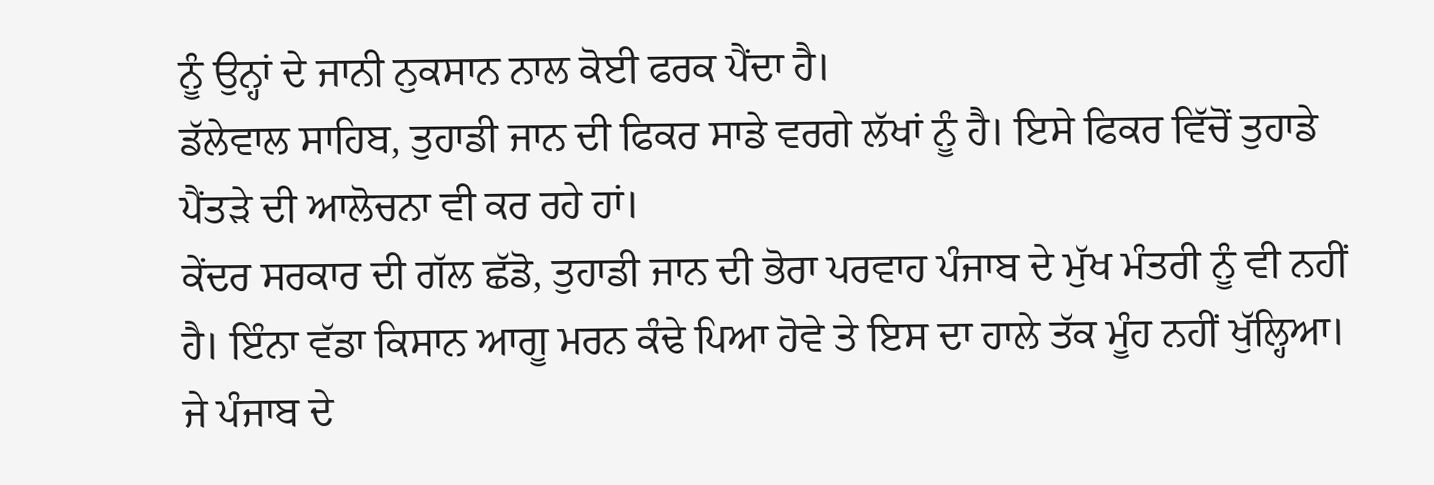ਨੂੰ ਉਨ੍ਹਾਂ ਦੇ ਜਾਨੀ ਨੁਕਸਾਨ ਨਾਲ ਕੋਈ ਫਰਕ ਪੈਂਦਾ ਹੈ।
ਡੱਲੇਵਾਲ ਸਾਹਿਬ, ਤੁਹਾਡੀ ਜਾਨ ਦੀ ਫਿਕਰ ਸਾਡੇ ਵਰਗੇ ਲੱਖਾਂ ਨੂੰ ਹੈ। ਇਸੇ ਫਿਕਰ ਵਿੱਚੋਂ ਤੁਹਾਡੇ ਪੈਂਤੜੇ ਦੀ ਆਲੋਚਨਾ ਵੀ ਕਰ ਰਹੇ ਹਾਂ।
ਕੇਂਦਰ ਸਰਕਾਰ ਦੀ ਗੱਲ ਛੱਡੋ, ਤੁਹਾਡੀ ਜਾਨ ਦੀ ਭੋਰਾ ਪਰਵਾਹ ਪੰਜਾਬ ਦੇ ਮੁੱਖ ਮੰਤਰੀ ਨੂੰ ਵੀ ਨਹੀਂ ਹੈ। ਇੰਨਾ ਵੱਡਾ ਕਿਸਾਨ ਆਗੂ ਮਰਨ ਕੰਢੇ ਪਿਆ ਹੋਵੇ ਤੇ ਇਸ ਦਾ ਹਾਲੇ ਤੱਕ ਮੂੰਹ ਨਹੀਂ ਖੁੱਲ੍ਹਿਆ।
ਜੇ ਪੰਜਾਬ ਦੇ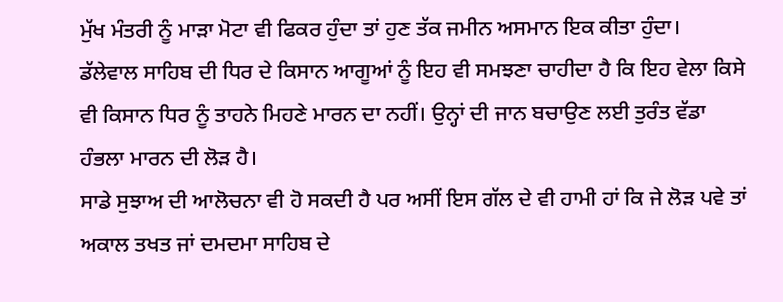ਮੁੱਖ ਮੰਤਰੀ ਨੂੰ ਮਾੜਾ ਮੋਟਾ ਵੀ ਫਿਕਰ ਹੁੰਦਾ ਤਾਂ ਹੁਣ ਤੱਕ ਜਮੀਨ ਅਸਮਾਨ ਇਕ ਕੀਤਾ ਹੁੰਦਾ।
ਡੱਲੇਵਾਲ ਸਾਹਿਬ ਦੀ ਧਿਰ ਦੇ ਕਿਸਾਨ ਆਗੂਆਂ ਨੂੰ ਇਹ ਵੀ ਸਮਝਣਾ ਚਾਹੀਦਾ ਹੈ ਕਿ ਇਹ ਵੇਲਾ ਕਿਸੇ ਵੀ ਕਿਸਾਨ ਧਿਰ ਨੂੰ ਤਾਹਨੇ ਮਿਹਣੇ ਮਾਰਨ ਦਾ ਨਹੀਂ। ਉਨ੍ਹਾਂ ਦੀ ਜਾਨ ਬਚਾਉਣ ਲਈ ਤੁਰੰਤ ਵੱਡਾ ਹੰਭਲਾ ਮਾਰਨ ਦੀ ਲੋੜ ਹੈ।
ਸਾਡੇ ਸੁਝਾਅ ਦੀ ਆਲੋਚਨਾ ਵੀ ਹੋ ਸਕਦੀ ਹੈ ਪਰ ਅਸੀਂ ਇਸ ਗੱਲ ਦੇ ਵੀ ਹਾਮੀ ਹਾਂ ਕਿ ਜੇ ਲੋੜ ਪਵੇ ਤਾਂ ਅਕਾਲ ਤਖਤ ਜਾਂ ਦਮਦਮਾ ਸਾਹਿਬ ਦੇ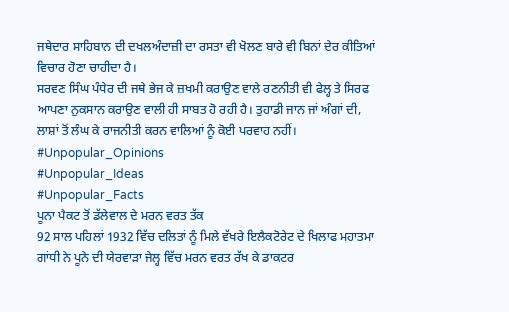ਜਥੇਦਾਰ ਸਾਹਿਬਾਨ ਦੀ ਦਖਲਅੰਦਾਜ਼ੀ ਦਾ ਰਸਤਾ ਵੀ ਖੋਲਣ ਬਾਰੇ ਵੀ ਬਿਨਾਂ ਦੇਰ ਕੀਤਿਆਂ ਵਿਚਾਰ ਹੋਣਾ ਚਾਹੀਦਾ ਹੈ।
ਸਰਵਣ ਸਿੰਘ ਪੰਧੇਰ ਦੀ ਜਥੇ ਭੇਜ ਕੇ ਜ਼ਖਮੀ ਕਰਾਉਣ ਵਾਲੇ ਰਣਨੀਤੀ ਵੀ ਫੇਲ੍ਹ ਤੇ ਸਿਰਫ ਆਪਣਾ ਨੁਕਸਾਨ ਕਰਾਉਣ ਵਾਲੀ ਹੀ ਸਾਬਤ ਹੋ ਰਹੀ ਹੈ। ਤੁਹਾਡੀ ਜਾਨ ਜਾਂ ਅੰਗਾਂ ਦੀ, ਲਾਸ਼ਾਂ ਤੋਂ ਲੰਘ ਕੇ ਰਾਜਨੀਤੀ ਕਰਨ ਵਾਲਿਆਂ ਨੂੰ ਕੋਈ ਪਰਵਾਹ ਨਹੀਂ।
#Unpopular_Opinions
#Unpopular_Ideas
#Unpopular_Facts
ਪੂਨਾ ਪੈਕਟ ਤੋਂ ਡੱਲੇਵਾਲ ਦੇ ਮਰਨ ਵਰਤ ਤੱਕ
92 ਸਾਲ ਪਹਿਲਾਂ 1932 ਵਿੱਚ ਦਲਿਤਾਂ ਨੂੰ ਮਿਲੇ ਵੱਖਰੇ ਇਲੈਕਟੋਰੇਟ ਦੇ ਖਿਲਾਫ ਮਹਾਤਮਾ ਗਾਂਧੀ ਨੇ ਪੂਨੇ ਦੀ ਯੇਰਵਾੜਾ ਜੇਲ੍ਹ ਵਿੱਚ ਮਰਨ ਵਰਤ ਰੱਖ ਕੇ ਡਾਕਟਰ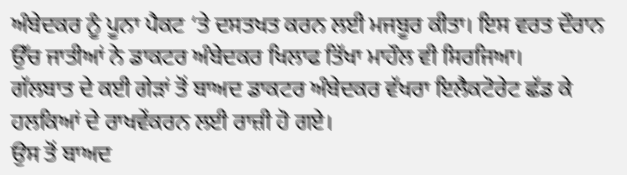ਅੰਬੇਦਕਰ ਨੂੰ ਪੂਨਾ ਪੈਕਟ ‘ਤੇ ਦਸਤਖਤ ਕਰਨ ਲਈ ਮਜਬੂਰ ਕੀਤਾ। ਇਸ ਵਰਤ ਦੌਰਾਨ ਉੱਚ ਜਾਤੀਆਂ ਨੇ ਡਾਕਟਰ ਅੰਬੇਦਕਰ ਖਿਲਾਫ ਤਿੱਖਾ ਮਾਹੌਲ ਵੀ ਸਿਰਜਿਆ।
ਗੱਲਬਾਤ ਦੇ ਕਈ ਗੇੜਾਂ ਤੋਂ ਬਾਅਦ ਡਾਕਟਰ ਅੰਬੇਦਕਰ ਵੱਖਰਾ ਇਲੈਕਟੋਰੇਟ ਛੱਡ ਕੇ ਹਲਕਿਆਂ ਦੇ ਰਾਖਵੇਂਕਰਨ ਲਈ ਰਾਜ਼ੀ ਹੋ ਗਏ।
ਉਸ ਤੋਂ ਬਾਅਦ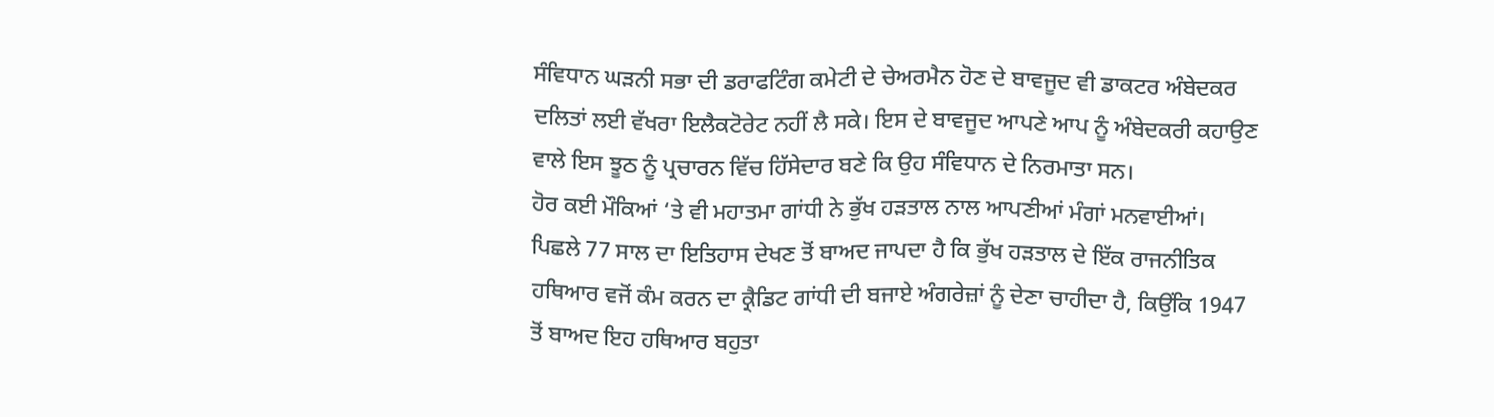ਸੰਵਿਧਾਨ ਘੜਨੀ ਸਭਾ ਦੀ ਡਰਾਫਟਿੰਗ ਕਮੇਟੀ ਦੇ ਚੇਅਰਮੈਨ ਹੋਣ ਦੇ ਬਾਵਜੂਦ ਵੀ ਡਾਕਟਰ ਅੰਬੇਦਕਰ ਦਲਿਤਾਂ ਲਈ ਵੱਖਰਾ ਇਲੈਕਟੋਰੇਟ ਨਹੀਂ ਲੈ ਸਕੇ। ਇਸ ਦੇ ਬਾਵਜੂਦ ਆਪਣੇ ਆਪ ਨੂੰ ਅੰਬੇਦਕਰੀ ਕਹਾਉਣ ਵਾਲੇ ਇਸ ਝੂਠ ਨੂੰ ਪ੍ਰਚਾਰਨ ਵਿੱਚ ਹਿੱਸੇਦਾਰ ਬਣੇ ਕਿ ਉਹ ਸੰਵਿਧਾਨ ਦੇ ਨਿਰਮਾਤਾ ਸਨ।
ਹੋਰ ਕਈ ਮੌਕਿਆਂ ‘ਤੇ ਵੀ ਮਹਾਤਮਾ ਗਾਂਧੀ ਨੇ ਭੁੱਖ ਹੜਤਾਲ ਨਾਲ ਆਪਣੀਆਂ ਮੰਗਾਂ ਮਨਵਾਈਆਂ।
ਪਿਛਲੇ 77 ਸਾਲ ਦਾ ਇਤਿਹਾਸ ਦੇਖਣ ਤੋਂ ਬਾਅਦ ਜਾਪਦਾ ਹੈ ਕਿ ਭੁੱਖ ਹੜਤਾਲ ਦੇ ਇੱਕ ਰਾਜਨੀਤਿਕ ਹਥਿਆਰ ਵਜੋਂ ਕੰਮ ਕਰਨ ਦਾ ਕ੍ਰੈਡਿਟ ਗਾਂਧੀ ਦੀ ਬਜਾਏ ਅੰਗਰੇਜ਼ਾਂ ਨੂੰ ਦੇਣਾ ਚਾਹੀਦਾ ਹੈ, ਕਿਉਂਕਿ 1947 ਤੋਂ ਬਾਅਦ ਇਹ ਹਥਿਆਰ ਬਹੁਤਾ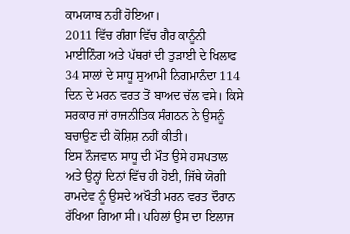ਕਾਮਯਾਬ ਨਹੀਂ ਹੋਇਆ।
2011 ਵਿੱਚ ਗੰਗਾ ਵਿੱਚ ਗੈਰ ਕਾਨੂੰਨੀ ਮਾਈਨਿੰਗ ਅਤੇ ਪੱਥਰਾਂ ਦੀ ਤੁੜਾਈ ਦੇ ਖਿਲਾਫ 34 ਸਾਲਾਂ ਦੇ ਸਾਧੂ ਸੁਆਮੀ ਨਿਗਮਾਨੰਦਾ 114 ਦਿਨ ਦੇ ਮਰਨ ਵਰਤ ਤੋਂ ਬਾਅਦ ਚੱਲ ਵਸੇ। ਕਿਸੇ ਸਰਕਾਰ ਜਾਂ ਰਾਜਨੀਤਿਕ ਸੰਗਠਨ ਨੇ ਉਸਨੂੰ ਬਚਾਉਣ ਦੀ ਕੋਸ਼ਿਸ਼ ਨਹੀਂ ਕੀਤੀ।
ਇਸ ਨੌਜਵਾਨ ਸਾਧੂ ਦੀ ਮੌਤ ਉਸੇ ਹਸਪਤਾਲ ਅਤੇ ਉਨ੍ਹਾਂ ਦਿਨਾਂ ਵਿੱਚ ਹੀ ਹੋਈ, ਜਿੱਥੇ ਯੋਗੀ ਰਾਮਦੇਵ ਨੂੰ ਉਸਦੇ ਅਖੌਤੀ ਮਰਨ ਵਰਤ ਦੌਰਾਨ ਰੱਖਿਆ ਗਿਆ ਸੀ। ਪਹਿਲਾਂ ਉਸ ਦਾ ਇਲਾਜ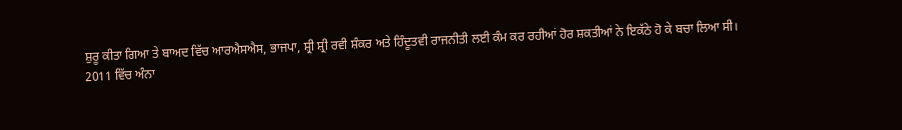ਸ਼ੁਰੂ ਕੀਤਾ ਗਿਆ ਤੇ ਬਾਅਦ ਵਿੱਚ ਆਰਐਸਐਸ, ਭਾਜਪਾ, ਸ਼੍ਰੀ ਸ਼੍ਰੀ ਰਵੀ ਸ਼ੰਕਰ ਅਤੇ ਹਿੰਦੂਤਵੀ ਰਾਜਨੀਤੀ ਲਈ ਕੰਮ ਕਰ ਰਹੀਆਂ ਹੋਰ ਸ਼ਕਤੀਆਂ ਨੇ ਇਕੱਠੇ ਹੋ ਕੇ ਬਚਾ ਲਿਆ ਸੀ।
2011 ਵਿੱਚ ਅੰਨਾ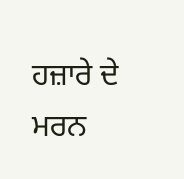ਹਜ਼ਾਰੇ ਦੇ ਮਰਨ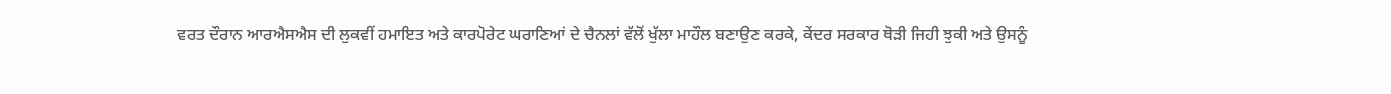ਵਰਤ ਦੌਰਾਨ ਆਰਐਸਐਸ ਦੀ ਲੁਕਵੀਂ ਹਮਾਇਤ ਅਤੇ ਕਾਰਪੋਰੇਟ ਘਰਾਣਿਆਂ ਦੇ ਚੈਨਲਾਂ ਵੱਲੋਂ ਖੁੱਲਾ ਮਾਹੌਲ ਬਣਾਉਣ ਕਰਕੇ, ਕੇਂਦਰ ਸਰਕਾਰ ਥੋੜੀ ਜਿਹੀ ਝੁਕੀ ਅਤੇ ਉਸਨੂੰ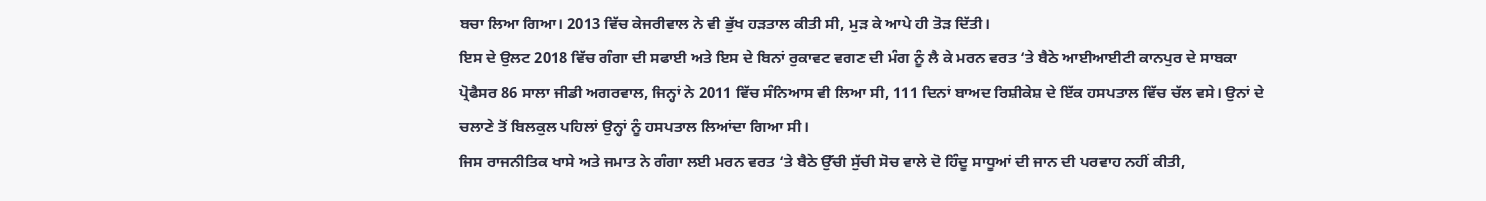ਬਚਾ ਲਿਆ ਗਿਆ। 2013 ਵਿੱਚ ਕੇਜਰੀਵਾਲ ਨੇ ਵੀ ਭੁੱਖ ਹੜਤਾਲ ਕੀਤੀ ਸੀ, ਮੁੜ ਕੇ ਆਪੇ ਹੀ ਤੋੜ ਦਿੱਤੀ।
ਇਸ ਦੇ ਉਲਟ 2018 ਵਿੱਚ ਗੰਗਾ ਦੀ ਸਫਾਈ ਅਤੇ ਇਸ ਦੇ ਬਿਨਾਂ ਰੁਕਾਵਟ ਵਗਣ ਦੀ ਮੰਗ ਨੂੰ ਲੈ ਕੇ ਮਰਨ ਵਰਤ ‘ਤੇ ਬੈਠੇ ਆਈਆਈਟੀ ਕਾਨਪੁਰ ਦੇ ਸਾਬਕਾ ਪ੍ਰੋਫੈਸਰ 86 ਸਾਲਾ ਜੀਡੀ ਅਗਰਵਾਲ, ਜਿਨ੍ਹਾਂ ਨੇ 2011 ਵਿੱਚ ਸੰਨਿਆਸ ਵੀ ਲਿਆ ਸੀ, 111 ਦਿਨਾਂ ਬਾਅਦ ਰਿਸ਼ੀਕੇਸ਼ ਦੇ ਇੱਕ ਹਸਪਤਾਲ ਵਿੱਚ ਚੱਲ ਵਸੇ। ਉਨਾਂ ਦੇ ਚਲਾਣੇ ਤੋਂ ਬਿਲਕੁਲ ਪਹਿਲਾਂ ਉਨ੍ਹਾਂ ਨੂੰ ਹਸਪਤਾਲ ਲਿਆਂਦਾ ਗਿਆ ਸੀ।
ਜਿਸ ਰਾਜਨੀਤਿਕ ਖਾਸੇ ਅਤੇ ਜਮਾਤ ਨੇ ਗੰਗਾ ਲਈ ਮਰਨ ਵਰਤ ‘ਤੇ ਬੈਠੇ ਉੱਚੀ ਸੁੱਚੀ ਸੋਚ ਵਾਲੇ ਦੋ ਹਿੰਦੂ ਸਾਧੂਆਂ ਦੀ ਜਾਨ ਦੀ ਪਰਵਾਹ ਨਹੀਂ ਕੀਤੀ,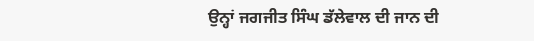ਉਨ੍ਹਾਂ ਜਗਜੀਤ ਸਿੰਘ ਡੱਲੇਵਾਲ ਦੀ ਜਾਨ ਦੀ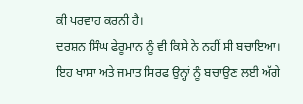ਕੀ ਪਰਵਾਹ ਕਰਨੀ ਹੈ।
ਦਰਸ਼ਨ ਸਿੰਘ ਫੇਰੂਮਾਨ ਨੂੰ ਵੀ ਕਿਸੇ ਨੇ ਨਹੀਂ ਸੀ ਬਚਾਇਆ।
ਇਹ ਖਾਸਾ ਅਤੇ ਜਮਾਤ ਸਿਰਫ ਉਨ੍ਹਾਂ ਨੂੰ ਬਚਾਉਣ ਲਈ ਅੱਗੇ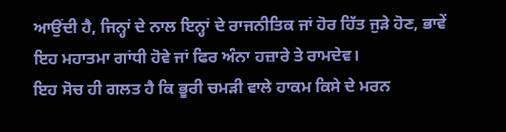ਆਉਂਦੀ ਹੈ, ਜਿਨ੍ਹਾਂ ਦੇ ਨਾਲ ਇਨ੍ਹਾਂ ਦੇ ਰਾਜਨੀਤਿਕ ਜਾਂ ਹੋਰ ਹਿੱਤ ਜੁੜੇ ਹੋਣ, ਭਾਵੇਂ ਇਹ ਮਹਾਤਮਾ ਗਾਂਧੀ ਹੋਵੇ ਜਾਂ ਫਿਰ ਅੰਨਾ ਹਜ਼ਾਰੇ ਤੇ ਰਾਮਦੇਵ।
ਇਹ ਸੋਚ ਹੀ ਗਲਤ ਹੈ ਕਿ ਭੂਰੀ ਚਮੜੀ ਵਾਲੇ ਹਾਕਮ ਕਿਸੇ ਦੇ ਮਰਨ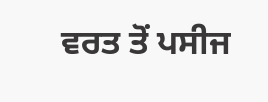ਵਰਤ ਤੋਂ ਪਸੀਜ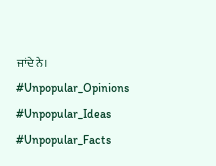ਜਾਂਦੇ ਨੇ।
#Unpopular_Opinions
#Unpopular_Ideas
#Unpopular_Facts